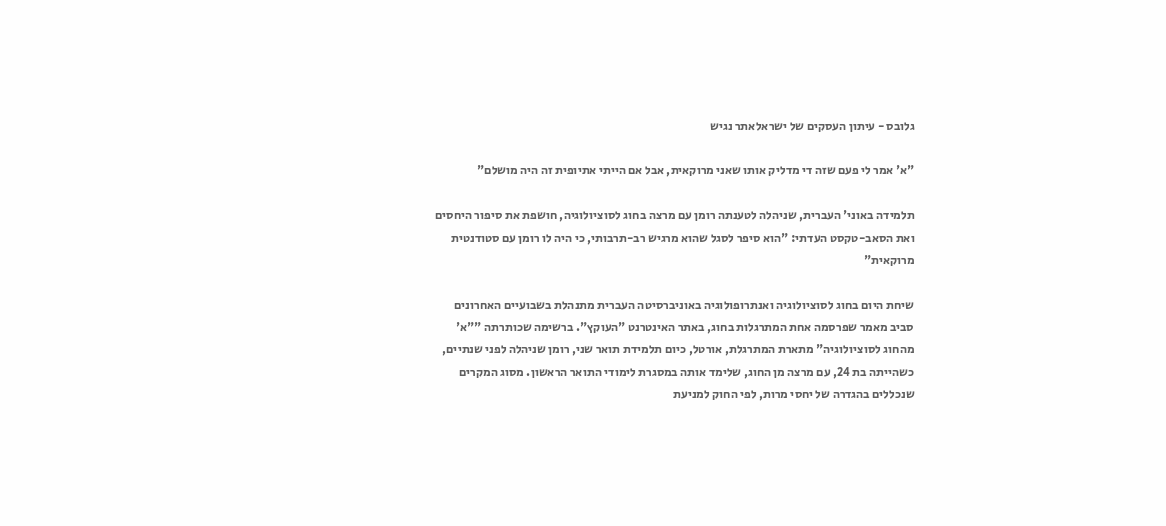גלובס - עיתון העסקים של ישראלאתר נגיש

"א' אמר לי פעם שזה די מדליק אותו שאני מרוקאית, אבל אם הייתי אתיופית זה היה מושלם"

תלמידה באוני' העברית, שניהלה לטענתה רומן עם מרצה בחוג לסוציולוגיה, חושפת את סיפור היחסים ואת הסאב-טקסט העדתי: "הוא סיפר לסגל שהוא מרגיש רב-תרבותי, כי היה לו רומן עם סטודנטית מרוקאית"

שיחת היום בחוג לסוציולוגיה ואנתרופולוגיה באוניברסיטה העברית מתנהלת בשבועיים האחרונים סביב מאמר שפרסמה אחת המתרגלות בחוג, באתר האינטרנט "העוקץ". ברשימה שכותרתה ""א' מהחוג לסוציולוגיה" מתארת המתרגלת, אורטל, כיום תלמידת תואר שני, רומן שניהלה לפני שנתיים, כשהייתה בת 24, עם מרצה מן החוג, שלימד אותה במסגרת לימודי התואר הראשון. מסוג המקרים שנכללים בהגדרה של יחסי מרות, לפי החוק למניעת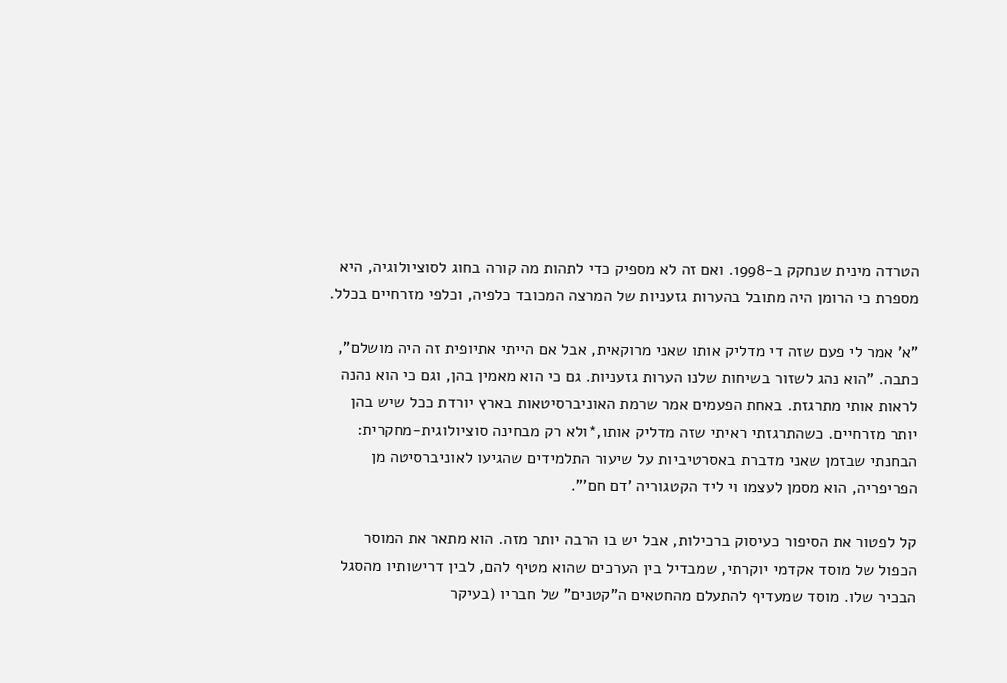הטרדה מינית שנחקק ב-1998. ואם זה לא מספיק כדי לתהות מה קורה בחוג לסוציולוגיה, היא מספרת כי הרומן היה מתובל בהערות גזעניות של המרצה המכובד כלפיה, וכלפי מזרחיים בכלל.

"א' אמר לי פעם שזה די מדליק אותו שאני מרוקאית, אבל אם הייתי אתיופית זה היה מושלם", כתבה. "הוא נהג לשזור בשיחות שלנו הערות גזעניות. גם כי הוא מאמין בהן, וגם כי הוא נהנה לראות אותי מתרגזת. באחת הפעמים אמר שרמת האוניברסיטאות בארץ יורדת ככל שיש בהן יותר מזרחיים. כשהתרגזתי ראיתי שזה מדליק אותו,*ולא רק מבחינה סוציולוגית-מחקרית: הבחנתי שבזמן שאני מדברת באסרטיביות על שיעור התלמידים שהגיעו לאוניברסיטה מן הפריפריה, הוא מסמן לעצמו וי ליד הקטגוריה 'דם חם'".

קל לפטור את הסיפור כעיסוק ברכילות, אבל יש בו הרבה יותר מזה. הוא מתאר את המוסר הכפול של מוסד אקדמי יוקרתי, שמבדיל בין הערכים שהוא מטיף להם, לבין דרישותיו מהסגל הבכיר שלו. מוסד שמעדיף להתעלם מהחטאים ה"קטנים" של חבריו (בעיקר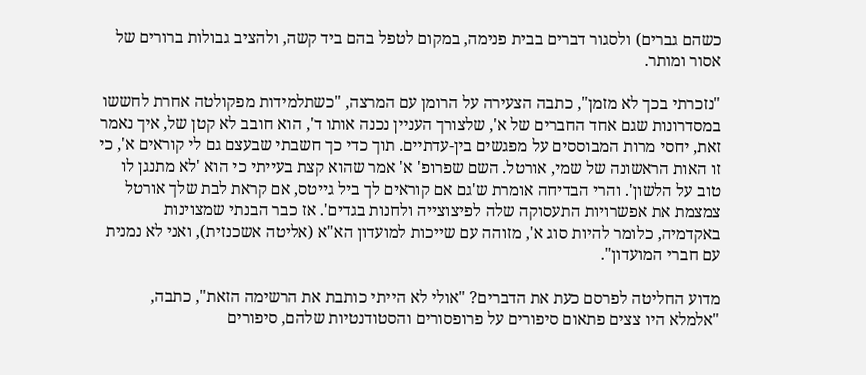כשהם גברים) ולסגור דברים בבית פנימה, במקום לטפל בהם ביד קשה, ולהציב גבולות ברורים של אסור ומותר.

"נזכרתי בכך לא מזמן", כתבה הצעירה על הרומן עם המרצה, "כשתלמידות מפקולטה אחרת לחששו במסדרונות שגם אחד החברים של א', שלצורך העניין נכנה אותו ד', הוא חובב לא קטן של, איך נאמר זאת, יחסי מרות המבוססים על מפגשים בין-עדתיים. תוך כדי כך חשבתי שבעצם גם לי קוראים א', כי זו האות הראשונה של שמי, אורטל. השם שפרופ' א' אמר שהוא קצת בעייתי כי הוא 'לא מתנגן לו טוב על הלשון'. והרי הבדיחה אומרת ש'גם אם קוראים לך ביל גייטס, אם קראת לבת שלך אורטל צמצמת את אפשרויות התעסוקה שלה לפיצוצייה ולחנות בגדים'. אז כבר הבנתי שמצוינות באקדמיה, כלומר להיות סוג א', מזוהה עם שייכות למועדון הא"א (אליטה אשכנזית), ואני לא נמנית עם חברי המועדון".

מדוע החליטה לפרסם כעת את הדברים? "אולי לא הייתי כותבת את הרשימה הזאת", כתבה, "אלמלא היו צצים פתאום סיפורים על פרופסורים והסטודנטיות שלהם, סיפורים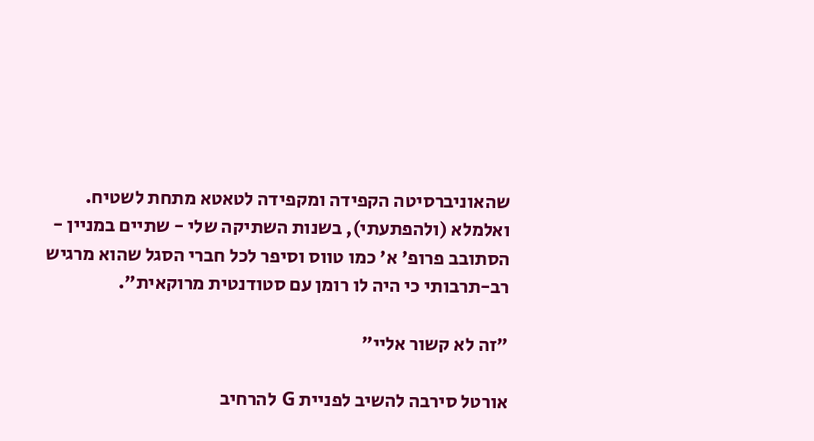שהאוניברסיטה הקפידה ומקפידה לטאטא מתחת לשטיח. ואלמלא (ולהפתעתי), בשנות השתיקה שלי - שתיים במניין - הסתובב פרופ' א' כמו טווס וסיפר לכל חברי הסגל שהוא מרגיש רב-תרבותי כי היה לו רומן עם סטודנטית מרוקאית".

"זה לא קשור אליי"

אורטל סירבה להשיב לפניית G להרחיב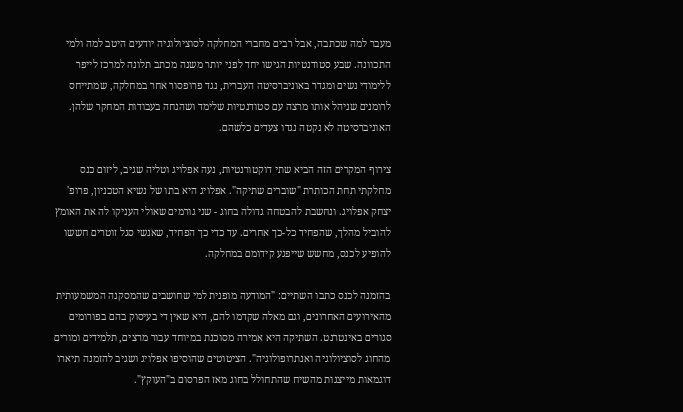מעבר למה שכתבה, אבל רבים מחברי המחלקה לסוציולוגיה יודעים היטב למה ולמי התכוונה. שבע סטודנטיות הגישו יחד לפני יותר משנה מכתב תלונה למרכז לייפר ללימודי נשים ומגדר באוניברסיטה העברית, נגד פרופסור אחר במחלקה, שמתייחס לרומנים שניהל אותו מרצה עם סטודנטיות שלימד ושהנחה בעבודות המחקר שלהן. האוניברסיטה לא נקטה נגדו צעדים כלשהם.

צירוף המקרים הזה הביא שתי דוקטורנטיות, נעה אפלויג וטליה שגיב, ליזום כנס מחלקתי תחת הכותרת "שוברים שתיקה". אפלויג היא בתו של נשיא הטכניון, פרופ' יצחק אפלויג. ונחשבת להבטחה גדולה בחוג - שני גורמים שאולי העניקו לה את האומץ להוביל מהלך, שהפחיד כל-כך אחרים. עד כדי כך הפחיד, שאנשי סגל זוטרים חששו להופיע לכנס, מחשש שייפגע קידומם במחלקה.

בהזמנה לכנס כתבו השתיים: "המודעה מופנית למי שחושבים שהמסקנה המשמעותית מהאירועים האחרונים, וגם מאלה שקדמו להם, היא שאין די בעיסוק בהם בפורומים סגורים באינטרנט. השתיקה היא אמירה מסוכנת במיוחד עבור מרצים, תלמידים ומורים מהחוג לסוציולוגיה ואנתרופולוגיה". הציטוטים שהוסיפו אפלויג ושגיב להזמנה תיארו דוגמאות מייצגות מהשיח שהתחולל בחוג מאז הפרסום ב"העוקץ".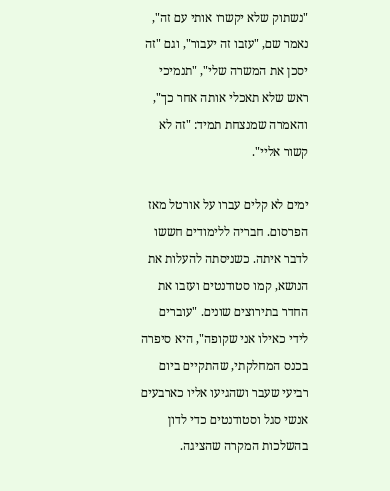"נשתוק שלא יקשרו אותי עם זה", נאמר שם, "עזבו זה יעבור", וגם "זה יסכן את המשרה שלי", "תנמיכי ראש שלא תאכלי אותה אחר כך", והאמרה שמנצחת תמיד: "זה לא קשור אליי".

ימים לא קלים עברו על אורטל מאז הפרסום. חבריה ללימודים חששו לדבר איתה. כשניסתה להעלות את הנושא, קמו סטודנטים ועזבו את החדר בתירוצים שונים. "עוברים לידי כאילו אני שקופה", היא סיפרה בכנס המחלקתי, שהתקיים ביום רביעי שעבר ושהגיעו אליו כארבעים אנשי סגל וסטודנטים כדי לדון בהשלכות המקרה שהציגה.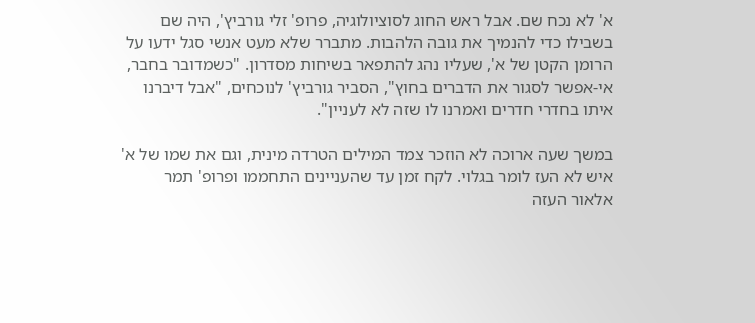א' לא נכח שם. אבל ראש החוג לסוציולוגיה, פרופ' זלי גורביץ', היה שם בשבילו כדי להנמיך את גובה הלהבות. מתברר שלא מעט אנשי סגל ידעו על הרומן הקטן של א', שעליו נהג להתפאר בשיחות מסדרון. "כשמדובר בחבר, אי-אפשר לסגור את הדברים בחוץ", הסביר גורביץ' לנוכחים, "אבל דיברנו איתו בחדרי חדרים ואמרנו לו שזה לא לעניין".

במשך שעה ארוכה לא הוזכר צמד המילים הטרדה מינית, וגם את שמו של א' איש לא העז לומר בגלוי. לקח זמן עד שהעניינים התחממו ופרופ' תמר אלאור העזה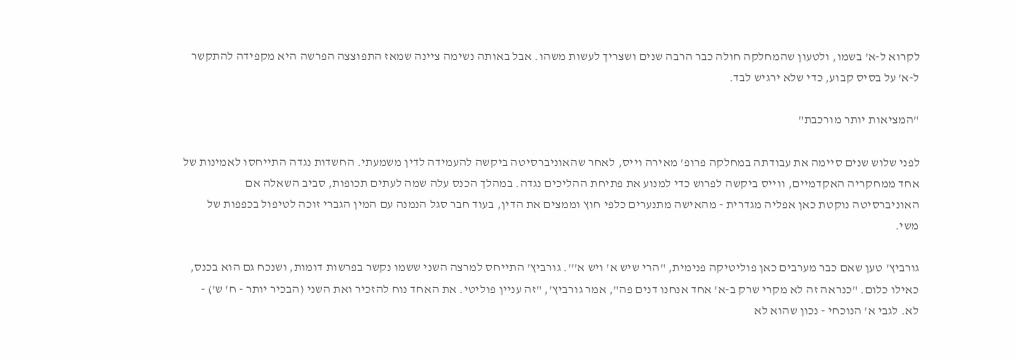לקרוא ל-א' בשמו, ולטעון שהמחלקה חולה כבר הרבה שנים ושצריך לעשות משהו. אבל באותה נשימה ציינה שמאז התפוצצה הפרשה היא מקפידה להתקשר ל-א' על בסיס קבוע, כדי שלא ירגיש לבד.

"המציאות יותר מורכבת"

לפני שלוש שנים סיימה את עבודתה במחלקה פרופ' מאירה וייס, לאחר שהאוניברסיטה ביקשה להעמידה לדין משמעתי. החשדות נגדה התייחסו לאמינות של אחד ממחקריה האקדמיים, ווייס ביקשה לפרוש כדי למנוע את פתיחת ההליכים נגדה. במהלך הכנס עלה שמה לעתים תכופות, סביב השאלה אם האוניברסיטה נוקטת כאן אפליה מגדרית - מהאישה מתנערים כלפי חוץ וממצים את הדין, בעוד חבר סגל הנמנה עם המין הגברי זוכה לטיפול בכפפות של משי.

גורביץ' טען שאם כבר מערבים כאן פוליטיקה פנימית, "הרי שיש א' ויש א'''. גורביץ' התייחס למרצה השני ששמו נקשר בפרשות דומות, ושנכח גם הוא בכנס, כאילו כלום. "כנראה זה לא מקרי שרק ב-א' אחד אנחנו דנים פה", אמר גורביץ', "זה עניין פוליטי. את האחד נוח להזכיר ואת השני (הבכיר יותר - ח' ש') - לא. לגבי א' הנוכחי - נכון שהוא לא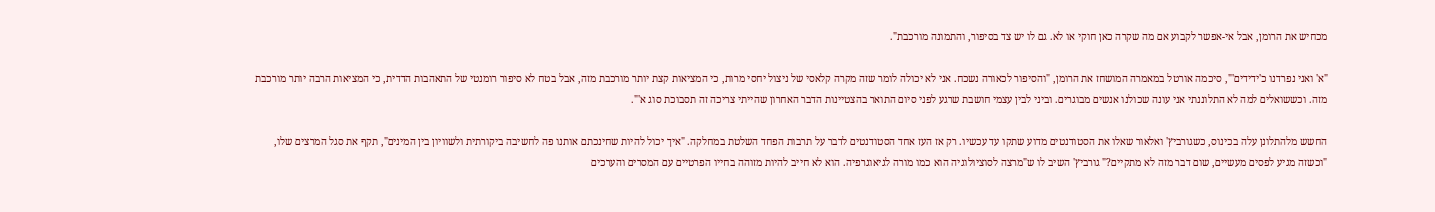מכחיש את הרומן, אבל אי-אפשר לקבוע אם מה שקרה כאן חוקי או לא. גם לו יש צד בסיפור, והתמונה מורכבת".

"א' ואני נפרדנו כ'ידידים'", סיכמה אורטל במאמרה המושחז את הרומן, "והסיפור לכאורה נשכח. אני לא יכולה לומר שזה מקרה קלאסי של ניצול יחסי מרות, כי המציאות קצת יותר מורכבת מזה, אבל בטח לא סיפור רומנטי של התאהבות הדדית, כי המציאות הרבה יותר מורכבת מזה. וכששואלים למה לא התלוננתי אני עונה שכולנו אנשים מבוגרים. וביני לבין עצמי חושבת שרגע לפני סיום התואר בהצטיינות הדבר האחרון שהייתי צריכה זה תסבוכת סוג א'".

החשש מלהתלונן עלה בכינוס, כשגורביץ' ואלאור שאלו את הסטודנטים מדוע שתקו עד עכשיו. רק אז העז אחד הסטודנטים לדבר על תרבות הפחד השלטת במחלקה. "איך יכול להיות שחינכתם אותנו פה לחשיבה ביקורתית ולשוויון בין המינים", תקף את סגל המרצים שלו, "וכשזה מגיע לפסים מעשיים, שום דבר מזה לא מתקיים?" גורביץ' השיב לו ש"מרצה לסוציולוגיה הוא כמו מורה לגיאוגרפיה. הוא לא חייב להיות מזוהה בחייו הפרטיים עם המסרים והערכים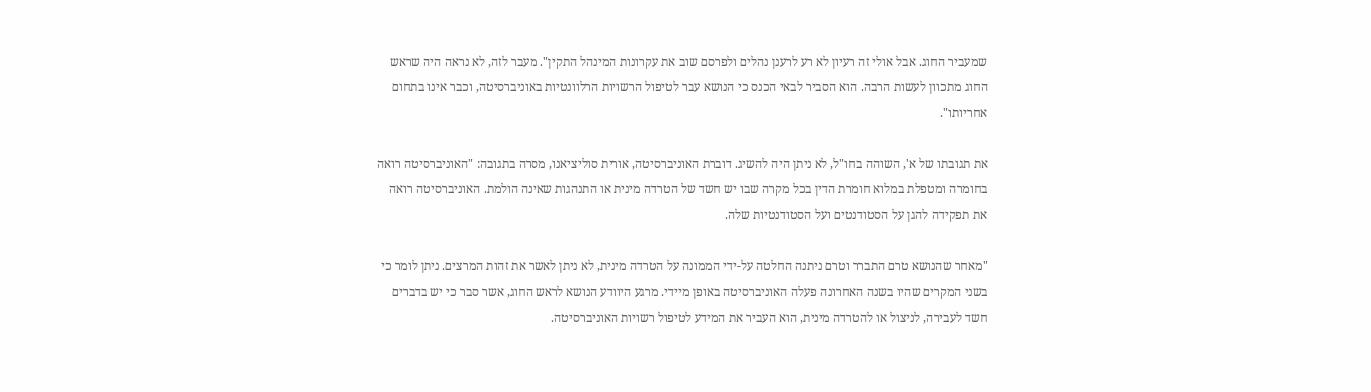שמעביר החוג. אבל אולי זה רעיון לא רע לרענן נהלים ולפרסם שוב את עקרונות המינהל התקין". מעבר לזה, לא נראה היה שראש החוג מתכוון לעשות הרבה. הוא הסביר לבאי הכנס כי הנושא עבר לטיפול הרשויות הרלוונטיות באוניברסיטה, וכבר אינו בתחום אחריותו".

את תגובתו של א', השוהה בחו"ל, לא ניתן היה להשיג. דוברת האוניברסיטה, אורית סוליציאנו, מסרה בתגובה: "האוניברסיטה רואה בחומרה ומטפלת במלוא חומרת הדין בכל מקרה שבו יש חשד של הטרדה מינית או התנהגות שאינה הולמת. האוניברסיטה רואה את תפקידה להגן על הסטודנטים ועל הסטודנטיות שלה.

"מאחר שהנושא טרם התברר וטרם ניתנה החלטה על-ידי הממונה על הטרדה מינית, לא ניתן לאשר את זהות המרצים. ניתן לומר כי בשני המקרים שהיו בשנה האחרונה פעלה האוניברסיטה באופן מיידי. מרגע היוודע הנושא לראש החוג, אשר סבר כי יש בדברים חשד לעבירה, לניצול או להטרדה מינית, הוא העביר את המידע לטיפול רשויות האוניברסיטה.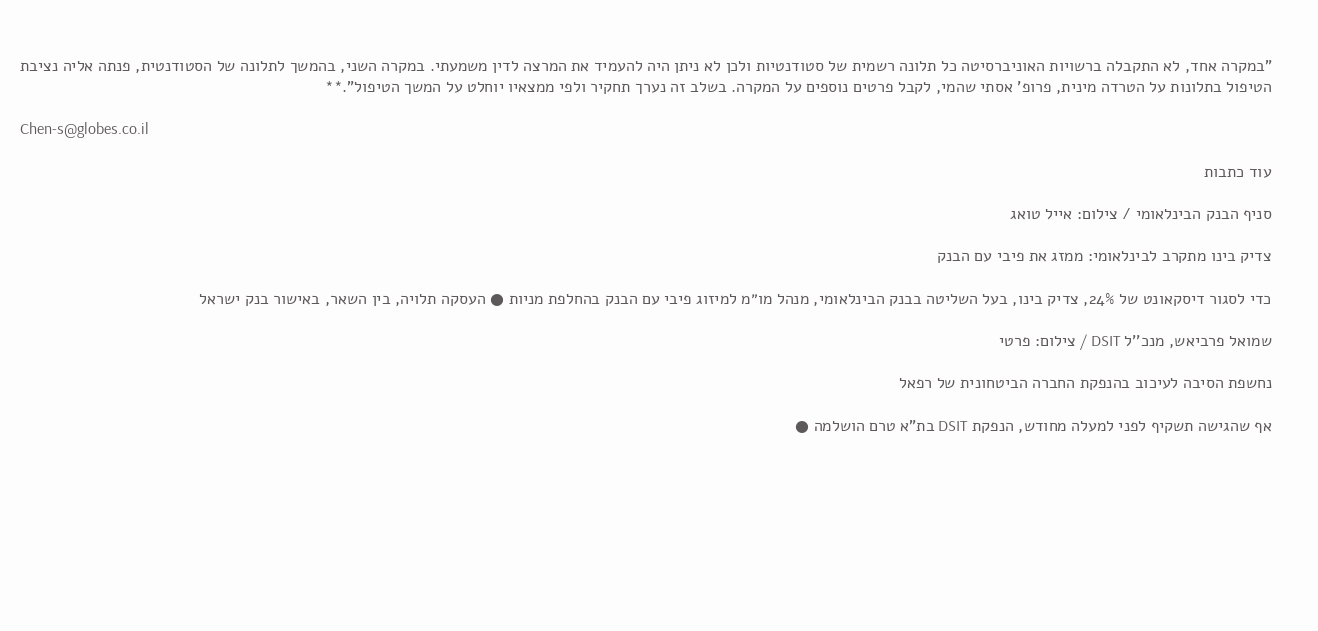"במקרה אחד, לא התקבלה ברשויות האוניברסיטה כל תלונה רשמית של סטודנטיות ולכן לא ניתן היה להעמיד את המרצה לדין משמעתי. במקרה השני, בהמשך לתלונה של הסטודנטית, פנתה אליה נציבת הטיפול בתלונות על הטרדה מינית, פרופ' אסתי שהמי, לקבל פרטים נוספים על המקרה. בשלב זה נערך תחקיר ולפי ממצאיו יוחלט על המשך הטיפול".**

Chen-s@globes.co.il

עוד כתבות

סניף הבנק הבינלאומי / צילום: אייל טואג

צדיק בינו מתקרב לבינלאומי: ממזג את פיבי עם הבנק

כדי לסגור דיסקאונט של 24%, צדיק בינו, בעל השליטה בבנק הבינלאומי, מנהל מו״מ למיזוג פיבי עם הבנק בהחלפת מניות ● העסקה תלויה, בין השאר, באישור בנק ישראל

שמואל פרביאש, מנכ''ל DSIT / צילום: פרטי

נחשפת הסיבה לעיכוב בהנפקת החברה הביטחונית של רפאל

אף שהגישה תשקיף לפני למעלה מחודש, הנפקת DSIT בת"א טרם הושלמה ●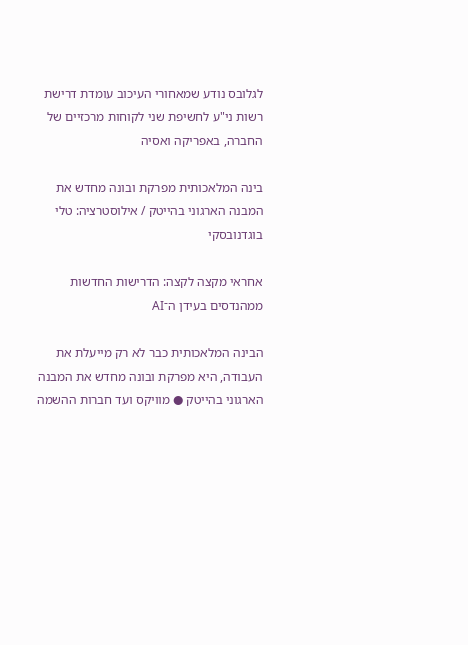לגלובס נודע שמאחורי העיכוב עומדת דרישת רשות ני"ע לחשיפת שני לקוחות מרכזיים של החברה, באפריקה ואסיה

בינה המלאכותית מפרקת ובונה מחדש את המבנה הארגוני בהייטק / אילוסטרציה: טלי בוגדנובסקי

אחראי מקצה לקצה: הדרישות החדשות ממהנדסים בעידן ה־AI

הבינה המלאכותית כבר לא רק מייעלת את העבודה, היא מפרקת ובונה מחדש את המבנה הארגוני בהייטק ● מוויקס ועד חברות ההשמה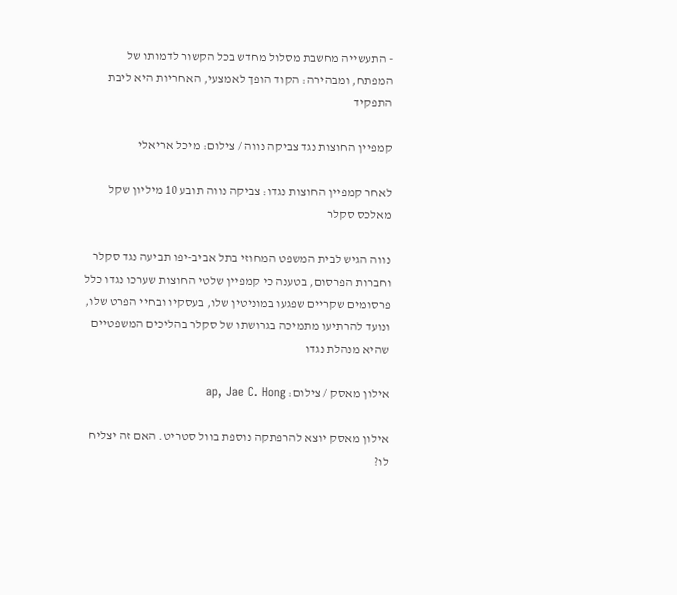- התעשייה מחשבת מסלול מחדש בכל הקשור לדמותו של המפתח, ומבהירה: הקוד הופך לאמצעי, האחריות היא ליבת התפקיד

קמפיין החוצות נגד צביקה נווה / צילום: מיכל אריאלי

לאחר קמפיין החוצות נגדו: צביקה נווה תובע 10 מיליון שקל מאלכס סקלר

נווה הגיש לבית המשפט המחוזי בתל אביב-יפו תביעה נגד סקלר וחברות הפרסום, בטענה כי קמפיין שלטי החוצות שערכו נגדו כלל פרסומים שקריים שפגעו במוניטין שלו, בעסקיו ובחיי הפרט שלו, ונועד להרתיעו מתמיכה בגרושתו של סקלר בהליכים המשפטיים שהיא מנהלת נגדו

אילון מאסק / צילום: ap, Jae C. Hong

אילון מאסק יוצא להרפתקה נוספת בוול סטריט. האם זה יצליח לו?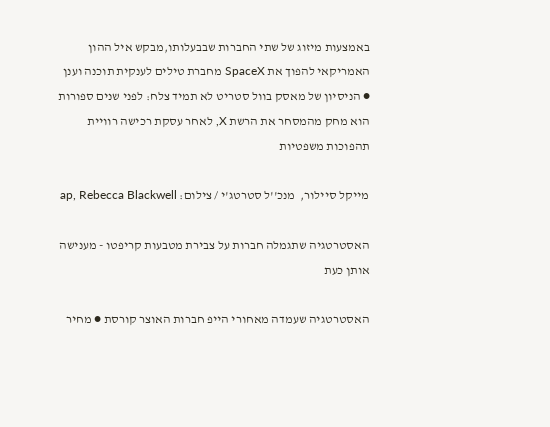באמצעות מיזוג של שתי החברות שבבעלותו,מבקש איל ההון האמריקאי להפוך את SpaceX מחברת טילים לענקית תוכנה וענן ● הניסיון של מאסק בוול סטריט לא תמיד צלח: לפני שנים ספורות הוא מחק מהמסחר את הרשת X, לאחר עסקת רכישה רוויית תהפוכות משפטיות

מייקל סיילור,  מנכ''ל סטרטג'י / צילום: ap, Rebecca Blackwell

האסטרטגיה שתגמלה חברות על צבירת מטבעות קריפטו - מענישה אותן כעת

האסטרטגיה שעמדה מאחורי הייפ חברות האוצר קורסת ● מחיר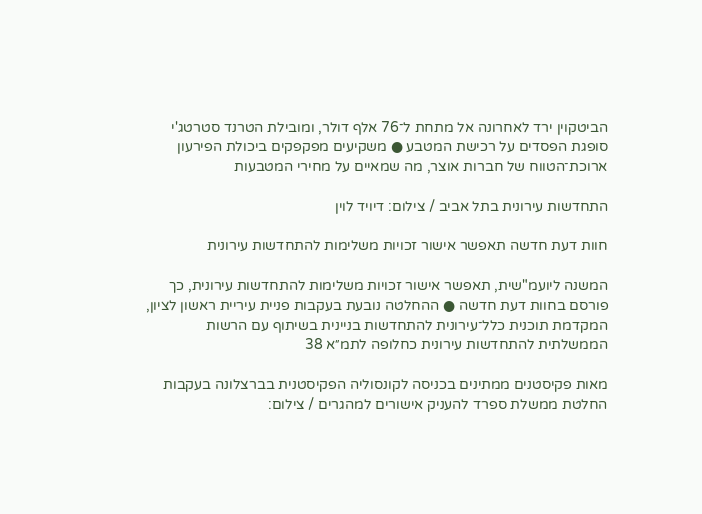הביטקוין ירד לאחרונה אל מתחת ל־76 אלף דולר, ומובילת הטרנד סטרטג'י סופגת הפסדים על רכישת המטבע ● משקיעים מפקפקים ביכולת הפירעון ארוכת־הטווח של חברות אוצר, מה שמאיים על מחירי המטבעות

התחדשות עירונית בתל אביב / צילום: דיויד לוין

חוות דעת חדשה תאפשר אישור זכויות משלימות להתחדשות עירונית

המשנה ליועמ"שית, תאפשר אישור זכויות משלימות להתחדשות עירונית, כך פורסם בחוות דעת חדשה ● ההחלטה נובעת בעקבות פניית עיריית ראשון לציון, המקדמת תוכנית כלל־עירונית להתחדשות בניינית בשיתוף עם הרשות הממשלתית להתחדשות עירונית כחלופה לתמ״א 38

מאות פקיסטנים ממתינים בכניסה לקונסוליה הפקיסטנית בברצלונה בעקבות החלטת ממשלת ספרד להעניק אישורים למהגרים / צילום: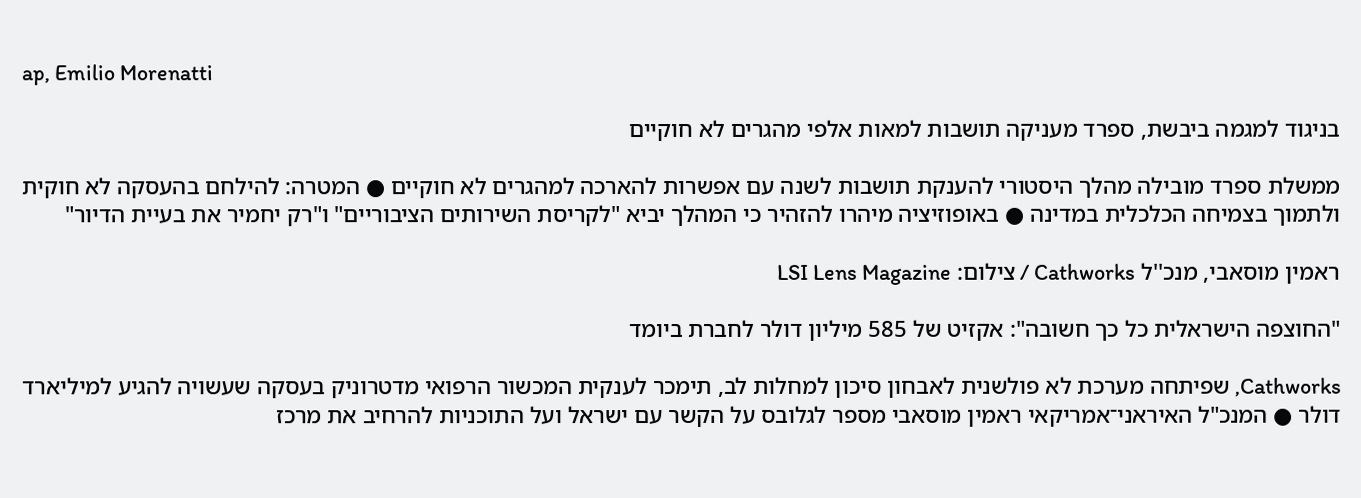ap, Emilio Morenatti

בניגוד למגמה ביבשת, ספרד מעניקה תושבות למאות אלפי מהגרים לא חוקיים

ממשלת ספרד מובילה מהלך היסטורי להענקת תושבות לשנה עם אפשרות להארכה למהגרים לא חוקיים ● המטרה: להילחם בהעסקה לא חוקית ולתמוך בצמיחה הכלכלית במדינה ● באופוזיציה מיהרו להזהיר כי המהלך יביא "לקריסת השירותים הציבוריים" ו"רק יחמיר את בעיית הדיור"

ראמין מוסאבי, מנכ''ל Cathworks / צילום: LSI Lens Magazine

"החוצפה הישראלית כל כך חשובה": אקזיט של 585 מיליון דולר לחברת ביומד

Cathworks, שפיתחה מערכת לא פולשנית לאבחון סיכון למחלות לב, תימכר לענקית המכשור הרפואי מדטרוניק בעסקה שעשויה להגיע למיליארד דולר ● המנכ"ל האיראני־אמריקאי ראמין מוסאבי מספר לגלובס על הקשר עם ישראל ועל התוכניות להרחיב את מרכז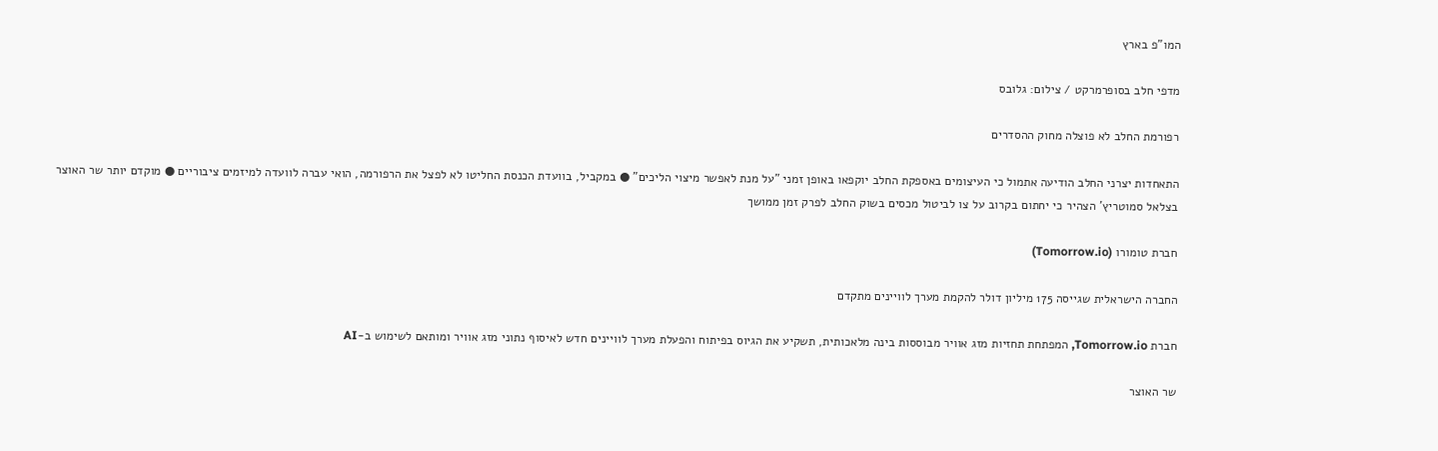המו"פ בארץ

מדפי חלב בסופרמרקט / צילום: גלובס

רפורמת החלב לא פוצלה מחוק ההסדרים

התאחדות יצרני החלב הודיעה אתמול כי העיצומים באספקת החלב יוקפאו באופן זמני "על מנת לאפשר מיצוי הליכים" ● במקביל, בוועדת הכנסת החליטו לא לפצל את הרפורמה, הואי עברה לוועדה למיזמים ציבוריים ● מוקדם יותר שר האוצר בצלאל סמוטריץ' הצהיר כי יחתום בקרוב על צו לביטול מכסים בשוק החלב לפרק זמן ממושך

חברת טומורו (Tomorrow.io)

החברה הישראלית שגייסה 175 מיליון דולר להקמת מערך לוויינים מתקדם

חברת Tomorrow.io, המפתחת תחזיות מזג אוויר מבוססות בינה מלאכותית, תשקיע את הגיוס בפיתוח והפעלת מערך לוויינים חדש לאיסוף נתוני מזג אוויר ומותאם לשימוש ב-AI

שר האוצר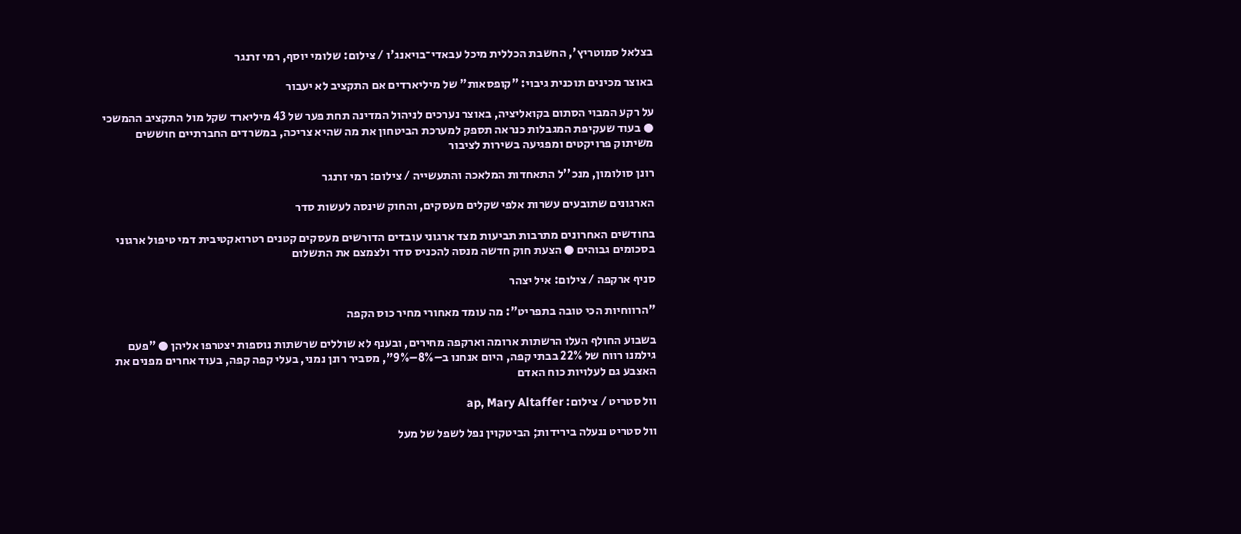בצלאל סמוטריץ', החשבת הכללית מיכל עבאדי־בויאנג'ו / צילום: שלומי יוסף, רמי זרנגר

באוצר מכינים תוכנית גיבוי: "קופסאות" של מיליארדים אם התקציב לא יעבור

על רקע המבוי הסתום בקואליציה, באוצר נערכים לניהול המדינה תחת פער של 43 מיליארד שקל מול התקציב ההמשכי ● בעוד שעקיפת המגבלות כנראה תספק למערכת הביטחון את מה שהיא צריכה, במשרדים החברתיים חוששים משיתוק פרויקטים ומפגיעה בשירות לציבור

רונן סולומון, מנכ''ל התאחדות המלאכה והתעשייה / צילום: רמי זרנגר

הארגונים שתובעים עשרות אלפי שקלים מעסקים, והחוק שינסה לעשות סדר

בחודשים האחרונים מתרבות תביעות מצד ארגוני עובדים הדורשים מעסקים קטנים רטרואקטיבית דמי טיפול ארגוני בסכומים גבוהים ● הצעת חוק חדשה מנסה להכניס סדר ולצמצם את התשלום

סניף ארקפה / צילום: איל יצהר

"הרווחיות הכי טובה בתפריט": מה עומד מאחורי מחיר כוס הקפה

בשבוע החולף העלו הרשתות ארומה וארקפה מחירים, ובענף לא שוללים שרשתות נוספות יצטרפו אליהן ● "פעם גילמנו רווח של 22% בבתי קפה, היום אנחנו ב–8%–9%", מסביר רונן נמני, בעלי קפה קפה, בעוד אחרים מפנים את האצבע גם לעלויות כוח האדם

וול סטריט / צילום: ap, Mary Altaffer

וול סטריט ננעלה בירידות; הביטקוין נפל לשפל של מעל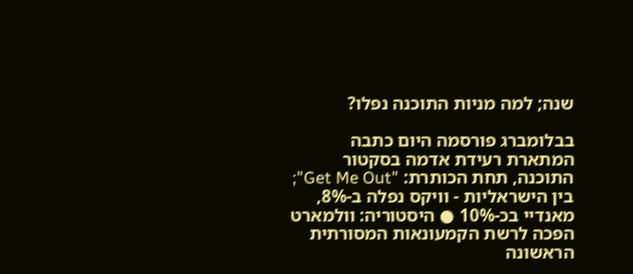שנה; למה מניות התוכנה נפלו?

בבלומברג פורסמה היום כתבה המתארת רעידת אדמה בסקטור התוכנה, תחת הכותרת: "Get Me Out"; בין הישראליות - וויקס נפלה ב-8%, מאנדיי בכ-10% ● היסטוריה: וולמארט הפכה לרשת הקמעונאות המסורתית הראשונה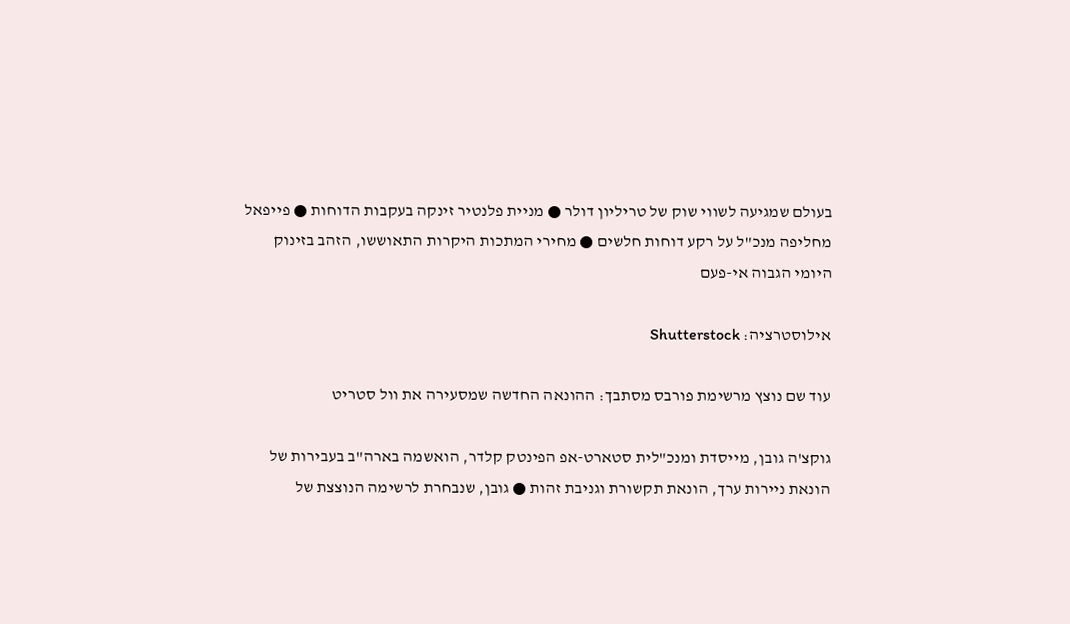בעולם שמגיעה לשווי שוק של טריליון דולר ● מניית פלנטיר זינקה בעקבות הדוחות ● פייפאל מחליפה מנכ"ל על רקע דוחות חלשים ● מחירי המתכות היקרות התאוששו, הזהב בזינוק היומי הגבוה אי-פעם

אילוסטרציה: Shutterstock

עוד שם נוצץ מרשימת פורבס מסתבך: ההונאה החדשה שמסעירה את וול סטריט

גוקצ'ה גובן, מייסדת ומנכ"לית סטארט-אפ הפינטק קלדר, הואשמה בארה"ב בעבירות של הונאת ניירות ערך, הונאת תקשורת וגניבת זהות ● גובן, שנבחרת לרשימה הנוצצת של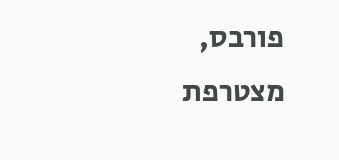פורבס, מצטרפת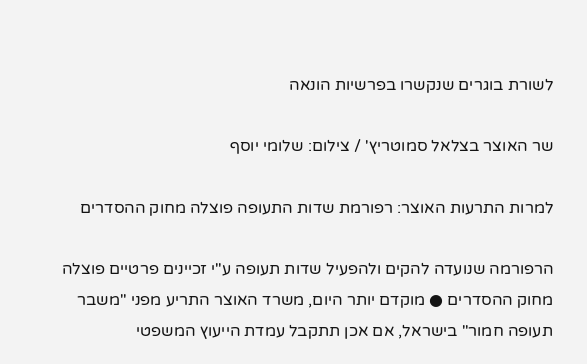לשורת בוגרים שנקשרו בפרשיות הונאה

שר האוצר בצלאל סמוטריץ' / צילום: שלומי יוסף

למרות התרעות האוצר: רפורמת שדות התעופה פוצלה מחוק ההסדרים

הרפורמה שנועדה להקים ולהפעיל שדות תעופה ע"י זכיינים פרטיים פוצלה מחוק ההסדרים ● מוקדם יותר היום, משרד האוצר התריע מפני "משבר תעופה חמור" בישראל, אם אכן תתקבל עמדת הייעוץ המשפטי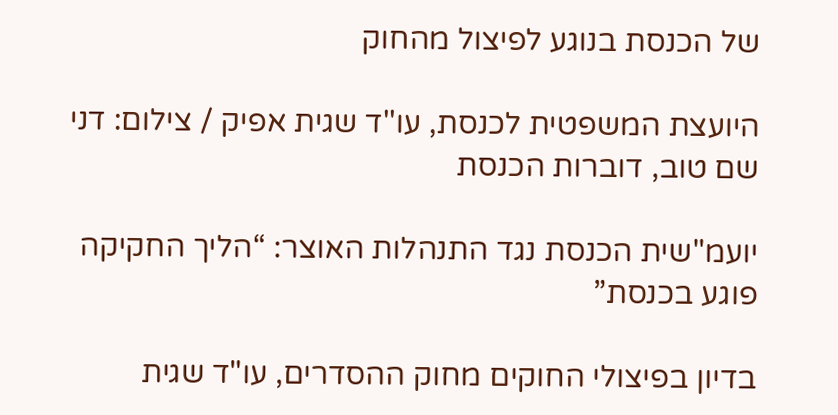של הכנסת בנוגע לפיצול מהחוק

היועצת המשפטית לכנסת, עו''ד שגית אפיק / צילום: דני שם טוב, דוברות הכנסת

יועמ"שית הכנסת נגד התנהלות האוצר: “הליך החקיקה פוגע בכנסת”

בדיון בפיצולי החוקים מחוק ההסדרים, עו"ד שגית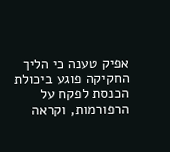אפיק טענה כי הליך החקיקה פוגע ביכולת הכנסת לפקח על הרפורמות, וקראה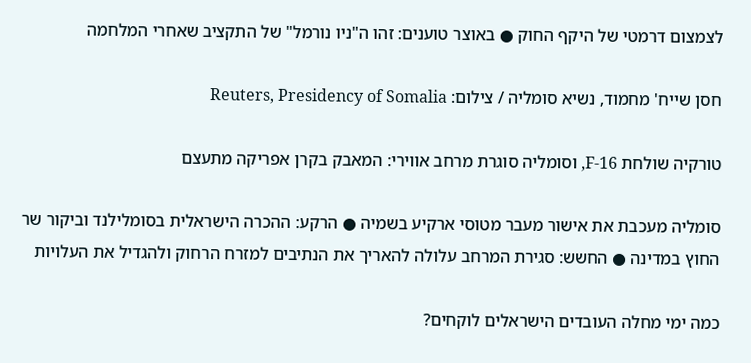לצמצום דרמטי של היקף החוק ● באוצר טוענים: זהו ה"ניו נורמל" של התקציב שאחרי המלחמה

חסן שייח' מחמוד, נשיא סומליה / צילום: Reuters, Presidency of Somalia

טורקיה שולחת F-16, וסומליה סוגרת מרחב אווירי: המאבק בקרן אפריקה מתעצם

סומליה מעכבת את אישור מעבר מטוסי ארקיע בשמיה ● הרקע: ההכרה הישראלית בסומלילנד וביקור שר החוץ במדינה ● החשש: סגירת המרחב עלולה להאריך את הנתיבים למזרח הרחוק ולהגדיל את העלויות

כמה ימי מחלה העובדים הישראלים לוקחים?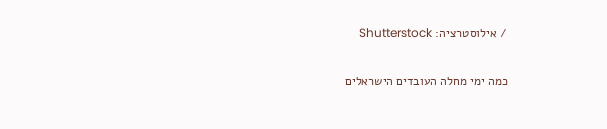/ אילוסטרציה: Shutterstock

כמה ימי מחלה העובדים הישראלים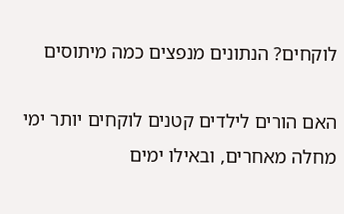לוקחים? הנתונים מנפצים כמה מיתוסים

האם הורים לילדים קטנים לוקחים יותר ימי מחלה מאחרים, ובאילו ימים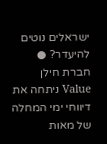ישראלים נוטים להיעדר? ● חברת חילן Value ניתחה את דיווחי ימי המחלה של מאות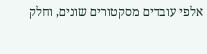אלפי עובדים מסקטורים שונים, וחלק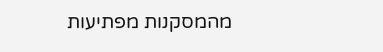מהמסקנות מפתיעות